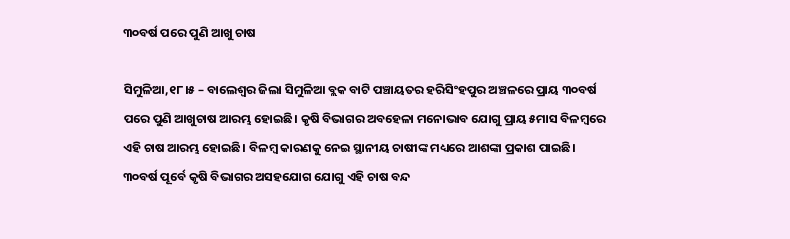୩୦ବର୍ଷ ପରେ ପୁଣି ଆଖୁ ଚାଷ

ସିମୁଳିଆ,୧୮।୫ – ବାଲେଶ୍ୱର ଜିଲା ସିମୁଳିଆ ବ୍ଲକ ବାଟି ପଞ୍ଚାୟତର ହରିସିଂହପୁର ଅଞ୍ଚଳରେ ପ୍ରାୟ ୩୦ବର୍ଷ ପରେ ପୁଣି ଆଖୁଚାଷ ଆରମ୍ଭ ହୋଇଛି। କୃଷି ବିଭାଗର ଅବହେଳା ମନୋଭାବ ଯୋଗୁ ପ୍ରାୟ ୫ମାସ ବିଳମ୍ବରେ ଏହି ଚାଷ ଆରମ୍ଭ ହୋଇଛି। ବିଳମ୍ବ କାରଣକୁ ନେଇ ସ୍ଥାନୀୟ ଚାଷୀଙ୍କ ମଧ୍ୟରେ ଆଶଙ୍କା ପ୍ରକାଶ ପାଇଛି। ୩୦ବର୍ଷ ପୂର୍ବେ କୃଷି ବିଭାଗର ଅସହଯୋଗ ଯୋଗୁ ଏହି ଚାଷ ବନ୍ଦ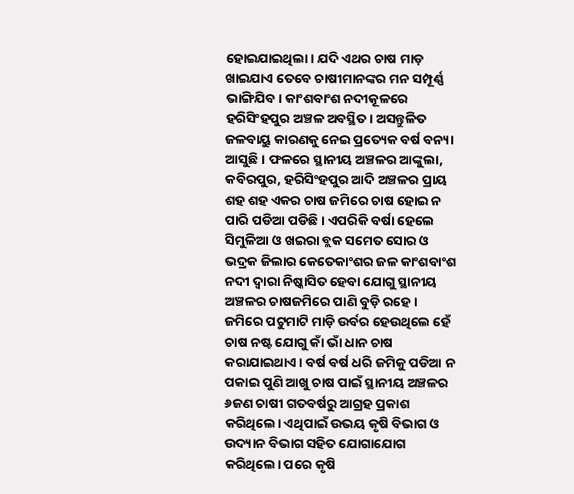ହୋଇଯାଇଥିଲା। ଯଦି ଏଥର ଚାଷ ମାଡ଼ ଖାଇଯାଏ ତେବେ ଚାଷୀମାନଙ୍କର ମନ ସମ୍ପୂର୍ଣ୍ଣ ଭାଙ୍ଗିଯିବ। କାଂଶବାଂଶ ନଦୀକୂଳରେ ହରିସିଂହପୁର ଅଞ୍ଚଳ ଅବସ୍ଥିତ। ଅସନ୍ତୁଳିତ ଜଳବାୟୁ କାରଣକୁ ନେଇ ପ୍ରତ୍ୟେକ ବର୍ଷ ବନ୍ୟା ଆସୁଛି। ଫଳରେ ସ୍ଥାନୀୟ ଅଞ୍ଚଳର ଆଙ୍କୁଲା, କବିରପୁର, ହରିସିଂହପୁର ଆଦି ଅଞ୍ଚଳର ପ୍ରାୟ ଶହ ଶହ ଏକର ଚାଷ ଜମିରେ ଚାଷ ହୋଇ ନ ପାରି ପଡିଆ ପଡିଛି । ଏପରିକି ବର୍ଷା ହେଲେ ସିମୁଳିଆ ଓ ଖଇରା ବ୍ଲକ ସମେତ ସୋର ଓ ଭଦ୍ରକ ଜିଲାର କେତେକାଂଶର ଜଳ କାଂଶବାଂଶ ନଦୀ ଦ୍ୱାରା ନିଷ୍କାସିତ ହେବା ଯୋଗୁ ସ୍ଥାନୀୟ ଅଞ୍ଚଳର ଚାଷଜମିରେ ପାଣି ବୁଡ଼ି ରହେ। ଜମିରେ ପଟୁମାଟି ମାଡ଼ି ଉର୍ବର ହେଉଥିଲେ ହେଁ ଚାଷ ନଷ୍ଟ ଯୋଗୁ କାଁ ଭାଁ ଧାନ ଚାଷ କରାଯାଇଥାଏ। ବର୍ଷ ବର୍ଷ ଧରି ଜମିକୁ ପଡିଆ ନ ପକାଇ ପୁଣି ଆଖୁ ଚାଷ ପାଇଁ ସ୍ଥାନୀୟ ଅଞ୍ଚଳର ୬ଜଣ ଚାଷୀ ଗତବର୍ଷରୁ ଆଗ୍ରହ ପ୍ରକାଶ କରିଥିଲେ। ଏଥିପାଇଁ ଉଭୟ କୃଷି ବିଭାଗ ଓ ଉଦ୍ୟାନ ବିଭାଗ ସହିତ ଯୋଗାଯୋଗ କରିଥିଲେ। ପରେ କୃଷି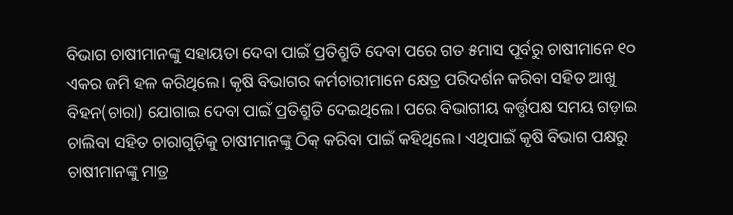ବିଭାଗ ଚାଷୀମାନଙ୍କୁ ସହାୟତା ଦେବା ପାଇଁ ପ୍ରତିଶ୍ରୁତି ଦେବା ପରେ ଗତ ୫ମାସ ପୂର୍ବରୁ ଚାଷୀମାନେ ୧୦ ଏକର ଜମି ହଳ କରିଥିଲେ। କୃଷି ବିଭାଗର କର୍ମଚାରୀମାନେ କ୍ଷେତ୍ର ପରିଦର୍ଶନ କରିବା ସହିତ ଆଖୁ ବିହନ(ଚାରା) ଯୋଗାଇ ଦେବା ପାଇଁ ପ୍ରତିଶ୍ରୁତି ଦେଇଥିଲେ। ପରେ ବିଭାଗୀୟ କର୍ତ୍ତୃପକ୍ଷ ସମୟ ଗଡ଼ାଇ ଚାଲିବା ସହିତ ଚାରାଗୁଡ଼ିକୁ ଚାଷୀମାନଙ୍କୁ ଠିକ୍‌ କରିବା ପାଇଁ କହିଥିଲେ। ଏଥିପାଇଁ କୃଷି ବିଭାଗ ପକ୍ଷରୁ ଚାଷୀମାନଙ୍କୁ ମାତ୍ର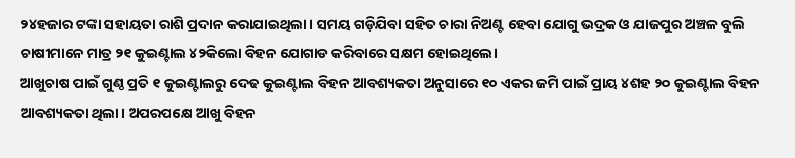୨୪ହଜାର ଟଙ୍କା ସହାୟତା ରାଶି ପ୍ରଦାନ କରାଯାଇଥିଲା। ସମୟ ଗଡ଼ିଯିବା ସହିତ ଚାରା ନିଅଣ୍ଟ ହେବା ଯୋଗୁ ଭଦ୍ରକ ଓ ଯାଜପୁର ଅଞ୍ଚଳ ବୁଲି ଚାଷୀମାନେ ମାତ୍ର ୨୧ କୁଇଣ୍ଟାଲ ୪୨କିଲୋ ବିହନ ଯୋଗାଡ କରିବାରେ ସକ୍ଷମ ହୋଇଥିଲେ।
ଆଖୁଚାଷ ପାଇଁ ଗୁଣ୍ଠ ପ୍ରତି ୧ କୁଇଣ୍ଟାଲରୁ ଦେଢ କୁଇଣ୍ଟାଲ ବିହନ ଆବଶ୍ୟକତା ଅନୁସାରେ ୧୦ ଏକର ଜମି ପାଇଁ ପ୍ରାୟ ୪ଶହ ୨୦ କୁଇଣ୍ଟାଲ ବିହନ ଆବଶ୍ୟକତା ଥିଲା। ଅପରପକ୍ଷେ ଆଖୁ ବିହନ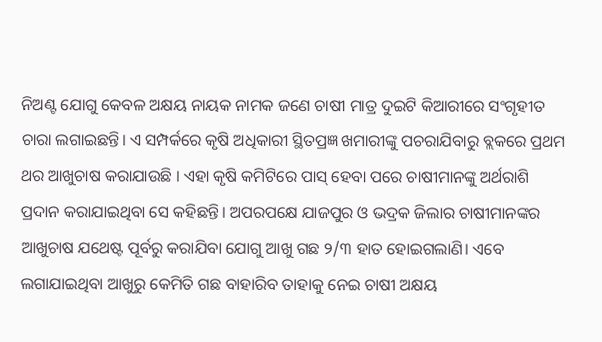ନିଅଣ୍ଟ ଯୋଗୁ କେବଳ ଅକ୍ଷୟ ନାୟକ ନାମକ ଜଣେ ଚାଷୀ ମାତ୍ର ଦୁଇଟି କିଆରୀରେ ସଂଗୃହୀତ ଚାରା ଲଗାଇଛନ୍ତି। ଏ ସମ୍ପର୍କରେ କୃଷି ଅଧିକାରୀ ସ୍ଥିତପ୍ରଜ୍ଞ ଖମାରୀଙ୍କୁ ପଚରାଯିବାରୁ ବ୍ଲକରେ ପ୍ରଥମ ଥର ଆଖୁଚାଷ କରାଯାଉଛି । ଏହା କୃଷି କମିଟିରେ ପାସ୍‌ ହେବା ପରେ ଚାଷୀମାନଙ୍କୁ ଅର୍ଥରାଶି ପ୍ରଦାନ କରାଯାଇଥିବା ସେ କହିଛନ୍ତି। ଅପରପକ୍ଷେ ଯାଜପୁର ଓ ଭଦ୍ରକ ଜିଲାର ଚାଷୀମାନଙ୍କର ଆଖୁଚାଷ ଯଥେଷ୍ଟ ପୂର୍ବରୁ କରାଯିବା ଯୋଗୁ ଆଖୁ ଗଛ ୨/୩ ହାତ ହୋଇଗଲାଣି। ଏବେ ଲଗାଯାଇଥିବା ଆଖୁରୁ କେମିତି ଗଛ ବାହାରିବ ତାହାକୁ ନେଇ ଚାଷୀ ଅକ୍ଷୟ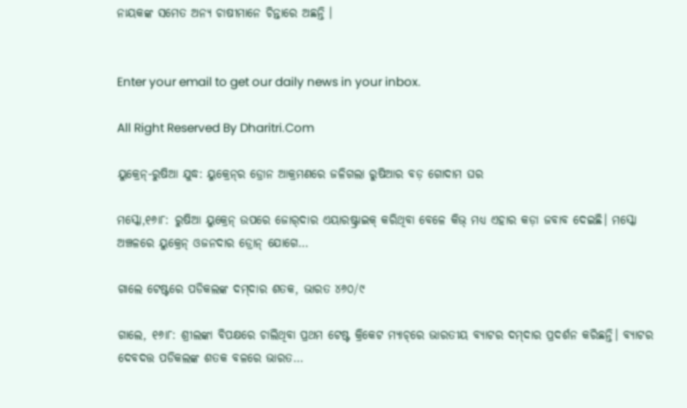ନାୟକଙ୍କ ସମେତ ଅନ୍ୟ ଚାଷୀମାନେ ଚିନ୍ତାରେ ଅଛନ୍ତି ।


Enter your email to get our daily news in your inbox.

All Right Reserved By Dharitri.Com

ୟୁକ୍ରେନ୍‌-ରୁଷିଆ ଯୁଦ୍ଧ: ୟୁକ୍ରେନ୍‌ର ଡ୍ରୋନ ଆକ୍ରମଣରେ ଜଳିଗଲା ରୁଷିଆର ବଡ଼ ଗୋଦାମ ଘର

ମସ୍କୋ,୧୬ା୮: ରୁଷିଆ ୟୁକ୍ରେନ୍‌ ଉପରେ ଜୋର୍‌ଦାର ଏୟାରଷ୍ଟ୍ରାଇକ୍‌ କରିଥିବା ବେଳେ କିଭ୍‌ ମଧ୍ୟ ଏହାର କଡ଼ା ଜବାବ ଦେଇଛି। ମସ୍କୋ ଅଞ୍ଚଳରେ ୟୁକ୍ରେନ୍‌ ଓଜନଦାର ଡ୍ରୋନ୍‌ ଯୋଗେ…

ଗାଲେ ଟେଷ୍ଟରେ ପଡିକଲଙ୍କ ଦମ୍‌ଦାର ଶତକ, ଭାରତ ୪୬୦/୯

ଗାଲେ, ୧୬ା୮: ଶ୍ରୀଲଙ୍କା ବିପକ୍ଷରେ ଚାଲିଥିବା ପ୍ରଥମ ଟେଷ୍ଟ କ୍ରିକେଟ ମ୍ୟାଚ୍‌ରେ ଭାରତୀୟ ବ୍ୟାଟର ଦମ୍‌ଦାର ପ୍ରଦର୍ଶନ କରିଛନ୍ତି। ବ୍ୟାଟର ଦେବଦତ୍ତ ପଡିକଲଙ୍କ ଶତକ ବଳରେ ଭାରତ…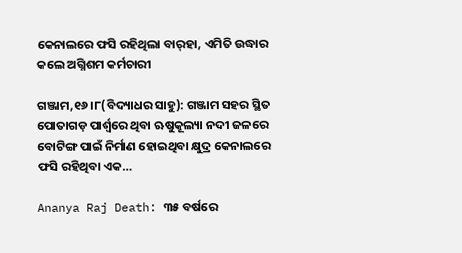କେନାଲରେ ଫସି ରହିଥିଲା ବାର୍‌ହା, ଏମିତି ଉଦ୍ଧାର କଲେ ଅଗ୍ନିଶମ କର୍ମଚାରୀ

ଗଞ୍ଜାମ,୧୬।୮(ବିଦ୍ୟାଧର ସାହୁ): ଗଞ୍ଜାମ ସହର ସ୍ଥିତ ପୋତାଗଡ଼ ପାର୍ଶ୍ୱରେ ଥିବା ଋଷୁକୂଲ୍ୟା ନଦୀ ଜଳରେ ବୋଟିଙ୍ଗ ପାଇଁ ନିର୍ମାଣ ହୋଇଥିବା କ୍ଷୁଦ୍ର କେନାଲରେ ଫସି ରହିଥିବା ଏକ…

Ananya Raj Death: ୩୫ ବର୍ଷରେ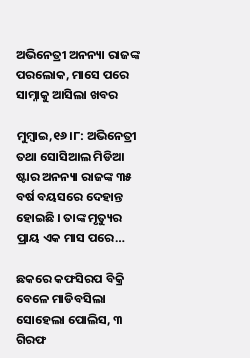ଅଭିନେତ୍ରୀ ଅନନ୍ୟା ରାଜଙ୍କ ପରଲୋକ, ମାସେ ପରେ ସାମ୍ନାକୁ ଆସିଲା ଖବର

ମୁମ୍ବାଇ,୧୬।୮: ଅଭିନେତ୍ରୀ ତଥା ସୋସିଆଲ ମିଡିଆ ଷ୍ଟାର ଅନନ୍ୟା ରାଜଙ୍କ ୩୫ ବର୍ଷ ବୟସରେ ଦେହାନ୍ତ ହୋଇଛି । ତାଙ୍କ ମୃତ୍ୟୁର ପ୍ରାୟ ଏକ ମାସ ପରେ…

ଛକରେ କଫସିରପ ବିକ୍ରି ବେଳେ ମାଡିବସିଲା ସୋହେଲା ପୋଲିସ, ୩ ଗିରଫ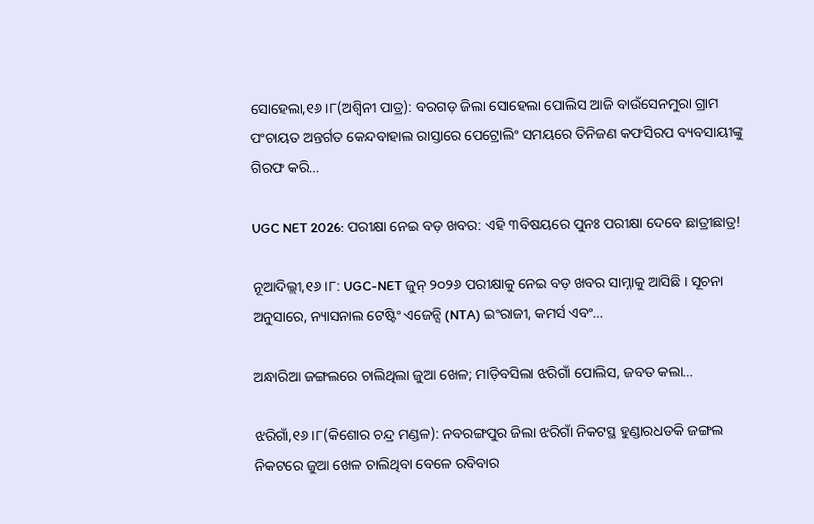ସୋହେଲା,୧୬।୮(ଅଶ୍ୱିନୀ ପାତ୍ର): ବରଗଡ଼ ଜିଲା ସୋହେଲା ପୋଲିସ ଆଜି ବାଉଁସେନମୁରା ଗ୍ରାମ ପଂଚାୟତ ଅନ୍ତର୍ଗତ କେନ୍ଦବାହାଲ ରାସ୍ତାରେ ପେଟ୍ରୋଲିଂ ସମୟରେ ତିନିଜଣ କଫସିରପ ବ୍ୟବସାୟୀଙ୍କୁ ଗିରଫ କରି…

UGC NET 2026: ପରୀକ୍ଷା ନେଇ ବଡ଼ ଖବର: ଏହି ୩ବିଷୟରେ ପୁନଃ ପରୀକ୍ଷା ଦେବେ ଛାତ୍ରୀଛାତ୍ର!

ନୂଆଦିଲ୍ଲୀ,୧୬।୮: UGC-NET ଜୁନ୍ ୨୦୨୬ ପରୀକ୍ଷାକୁ ନେଇ ବଡ଼ ଖବର ସାମ୍ନାକୁ ଆସିଛି । ସୂଚନା ଅନୁସାରେ, ନ୍ୟାସନାଲ ଟେଷ୍ଟିଂ ଏଜେନ୍ସି (NTA) ଇଂରାଜୀ, କମର୍ସ ଏବଂ…

ଅନ୍ଧାରିଆ ଜଙ୍ଗଲରେ ଚାଲିଥିଲା ଜୁଆ ଖେଳ; ମାଡ଼ିବସିଲା ଝରିଗାଁ ପୋଲିସ, ଜବତ କଲା…

ଝରିଗାଁ,୧୬।୮(କିଶୋର ଚନ୍ଦ୍ର ମଣ୍ଡଳ): ନବରଙ୍ଗପୁର ଜିଲା ଝରିଗାଁ ନିକଟସ୍ଥ ହୁଣ୍ଡାରଧଡକି ଜଙ୍ଗଲ ନିକଟରେ ଜୁଆ ଖେଳ ଚାଲିଥିବା ବେଳେ ରବିବାର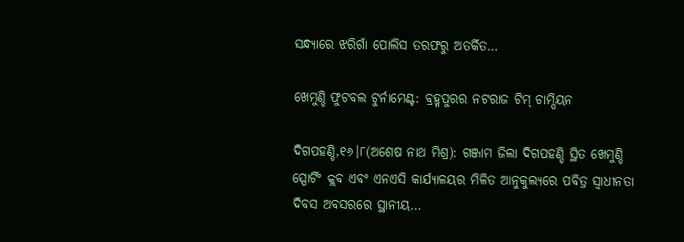ସନ୍ଧ୍ୟାରେ ଝରିଗାଁ ପୋଲିସ ତରଫରୁ ଅତର୍କିତ…

ଖେମୁଣ୍ଡି ଫୁଟବଲ ଟୁର୍ନାମେଣ୍ଟ: ବ୍ରହ୍ମପୁରର ନଟରାଜ ଟିମ୍‌ ଚାମ୍ପିୟନ

ଦିଗପହଣ୍ଡି,୧୬।୮(ଅଶେଷ ନାଥ ମିଶ୍ର): ଗଞ୍ଜାମ ଜିଲା ଦିଗପହଣ୍ଡି ସ୍ଥିତ ଖେମୁଣ୍ଡି ସ୍ପୋର୍ଟିଂ କ୍ଲବ ଏବଂ ଏନଏସି କାର୍ଯ୍ୟାଳୟର ମିଳିତ ଆନୁକୁଲ୍ୟରେ ପବିତ୍ର ସ୍ବାଧୀନତା ଦିବସ ଅବସରରେ ସ୍ଥାନୀୟ…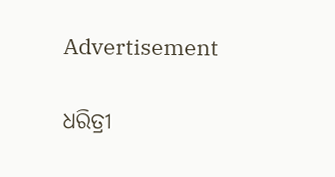Advertisement

ଧରିତ୍ରୀ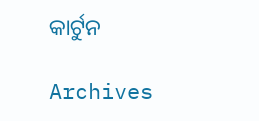କାର୍ଟୁନ

Archives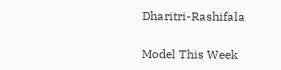Dharitri-Rashifala

Model This Week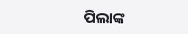ପିଲାଙ୍କ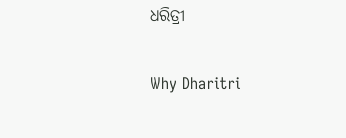ଧରିତ୍ରୀ

Why Dharitri